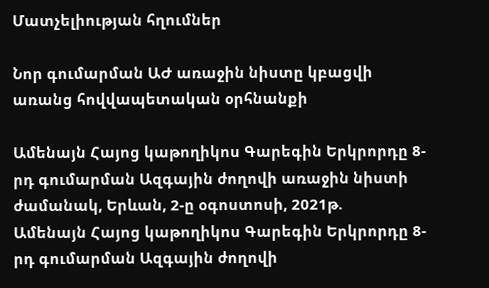Մատչելիության հղումներ

Նոր գումարման ԱԺ առաջին նիստը կբացվի առանց հովվապետական օրհնանքի

Ամենայն Հայոց կաթողիկոս Գարեգին Երկրորդը 8-րդ գումարման Ազգային ժողովի առաջին նիստի ժամանակ, Երևան, 2-ը օգոստոսի, 2021թ.
Ամենայն Հայոց կաթողիկոս Գարեգին Երկրորդը 8-րդ գումարման Ազգային ժողովի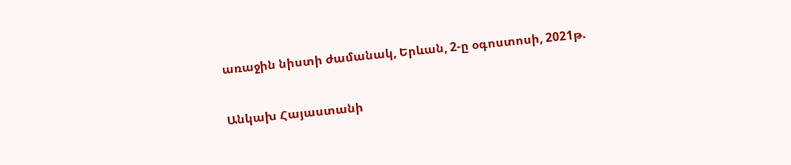առաջին նիստի ժամանակ, Երևան, 2-ը օգոստոսի, 2021թ.

Անկախ Հայաստանի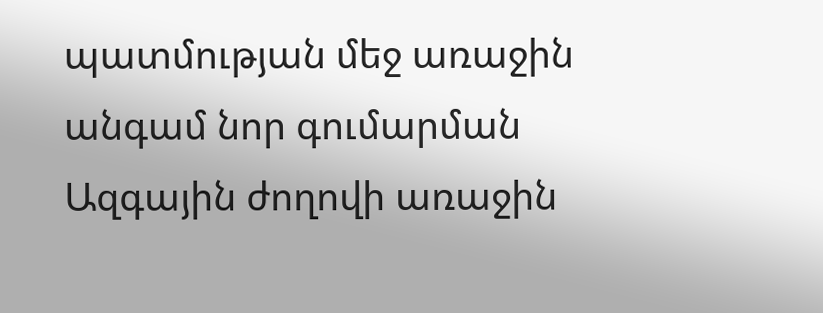պատմության մեջ առաջին անգամ նոր գումարման Ազգային ժողովի առաջին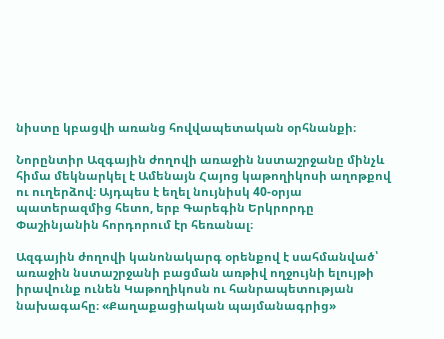նիստը կբացվի առանց հովվապետական օրհնանքի։

Նորընտիր Ազգային ժողովի առաջին նստաշրջանը մինչև հիմա մեկնարկել է Ամենայն Հայոց կաթողիկոսի աղոթքով ու ուղերձով։ Այդպես է եղել նույնիսկ 40-օրյա պատերազմից հետո, երբ Գարեգին Երկրորդը Փաշինյանին հորդորում էր հեռանալ։

Ազգային ժողովի կանոնակարգ օրենքով է սահմանված՝ առաջին նստաշրջանի բացման առթիվ ողջույնի ելույթի իրավունք ունեն Կաթողիկոսն ու հանրապետության նախագահը։ «Քաղաքացիական պայմանագրից»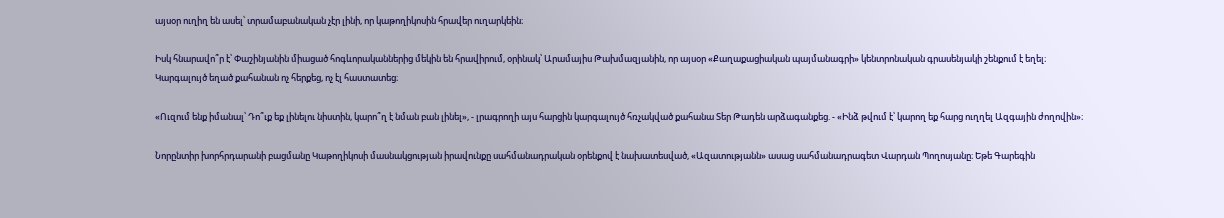այսօր ուղիղ են ասել՝ տրամաբանական չէր լինի, որ կաթողիկոսին հրավեր ուղարկեին։

Իսկ հնարավո՞ր է՝ Փաշինյանին միացած հոգևորականներից մեկին են հրավիրում, օրինակ՝ Արամայիս Թախմազյանին, որ այսօր «Քաղաքացիական պայմանագրի» կենտրոնական գրասենյակի շենքում է եղել։ Կարգալույծ եղած քահանան ոչ հերքեց, ոչ էլ հաստատեց։

«Ուզում ենք իմանալ՝ Դո՞ւք եք լինելու նիստին, կարո՞ղ է նման բան լինել», - լրագրողի այս հարցին կարգալույծ հռչակված քահանա Տեր Թադեն արձագանքեց. - «Ինձ թվում է՝ կարող եք հարց ուղղել Ազգային ժողովին»։

Նորընտիր խորհրդարանի բացմանը Կաթողիկոսի մասնակցության իրավունքը սահմանադրական օրենքով է նախատեսված, «Ազատությանն» ասաց սահմանադրագետ Վարդան Պողոսյանը։ Եթե Գարեգին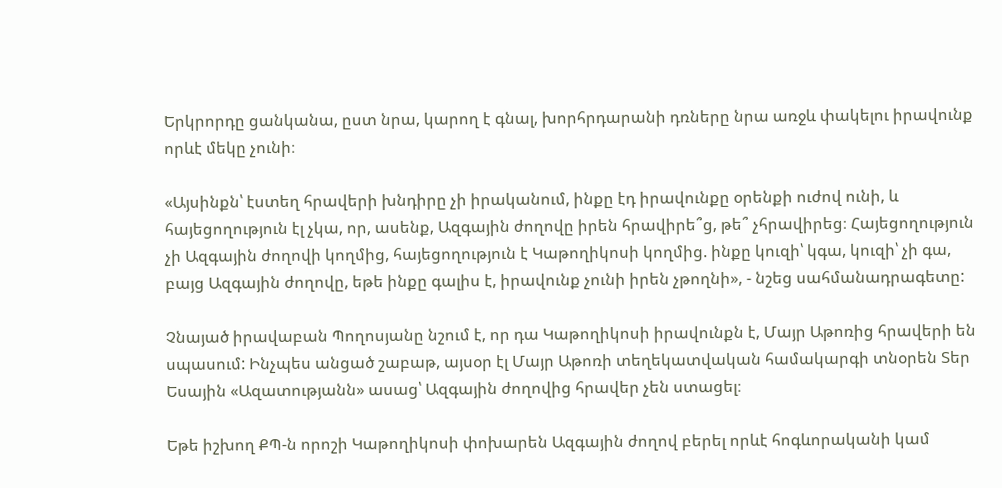Երկրորդը ցանկանա, ըստ նրա, կարող է գնալ, խորհրդարանի դռները նրա առջև փակելու իրավունք որևէ մեկը չունի։

«Այսինքն՝ էստեղ հրավերի խնդիրը չի իրականում, ինքը էդ իրավունքը օրենքի ուժով ունի, և հայեցողություն էլ չկա, որ, ասենք, Ազգային ժողովը իրեն հրավիրե՞ց, թե՞ չհրավիրեց։ Հայեցողություն չի Ազգային ժողովի կողմից, հայեցողություն է Կաթողիկոսի կողմից. ինքը կուզի՝ կգա, կուզի՝ չի գա, բայց Ազգային ժողովը, եթե ինքը գալիս է, իրավունք չունի իրեն չթողնի», - նշեց սահմանադրագետը:

Չնայած իրավաբան Պողոսյանը նշում է, որ դա Կաթողիկոսի իրավունքն է, Մայր Աթոռից հրավերի են սպասում: Ինչպես անցած շաբաթ, այսօր էլ Մայր Աթոռի տեղեկատվական համակարգի տնօրեն Տեր Եսային «Ազատությանն» ասաց՝ Ազգային ժողովից հրավեր չեն ստացել։

Եթե իշխող ՔՊ-ն որոշի Կաթողիկոսի փոխարեն Ազգային ժողով բերել որևէ հոգևորականի կամ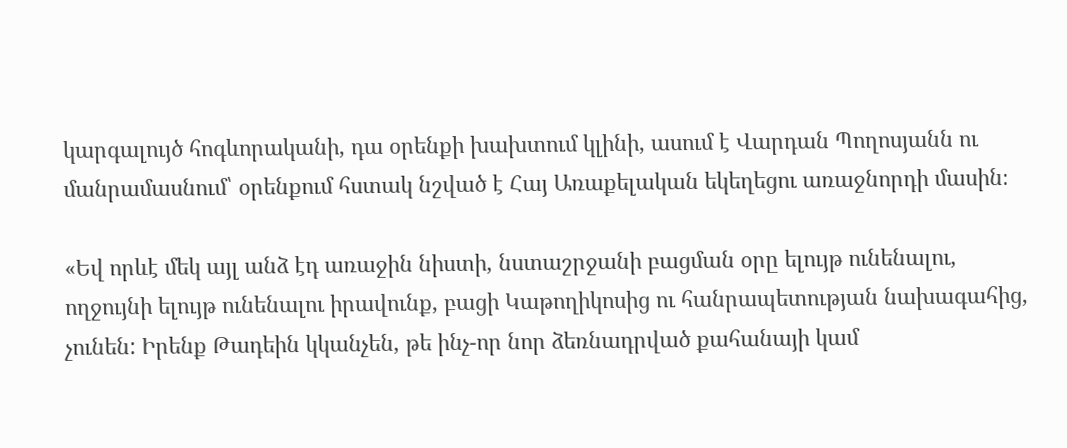կարգալույծ հոգևորականի, դա օրենքի խախտում կլինի, ասում է Վարդան Պողոսյանն ու մանրամասնում՝ օրենքում հստակ նշված է Հայ Առաքելական եկեղեցու առաջնորդի մասին։

«Եվ որևէ մեկ այլ անձ էդ առաջին նիստի, նստաշրջանի բացման օրը ելույթ ունենալու, ողջույնի ելույթ ունենալու իրավունք, բացի Կաթողիկոսից ու հանրապետության նախագահից, չունեն: Իրենք Թադեին կկանչեն, թե ինչ-որ նոր ձեռնադրված քահանայի կամ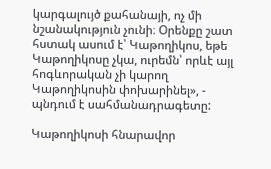կարգալույծ քահանայի, ոչ մի նշանակություն չունի։ Օրենքը շատ հստակ ասում է՝ Կաթողիկոս, եթե Կաթողիկոսը չկա, ուրեմն՝ որևէ այլ հոգևորական չի կարող Կաթողիկոսին փոխարինել», - պնդում է սահմանադրագետը:

Կաթողիկոսի հնարավոր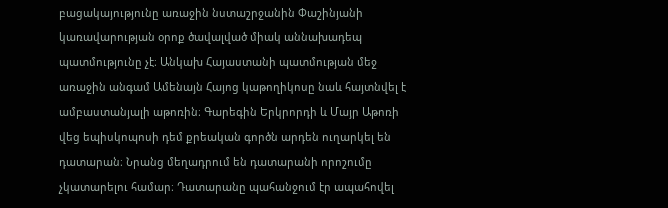բացակայությունը առաջին նստաշրջանին Փաշինյանի կառավարության օրոք ծավալված միակ աննախադեպ պատմությունը չէ։ Անկախ Հայաստանի պատմության մեջ առաջին անգամ Ամենայն Հայոց կաթողիկոսը նաև հայտնվել է ամբաստանյալի աթոռին։ Գարեգին Երկրորդի և Մայր Աթոռի վեց եպիսկոպոսի դեմ քրեական գործն արդեն ուղարկել են դատարան։ Նրանց մեղադրում են դատարանի որոշումը չկատարելու համար։ Դատարանը պահանջում էր ապահովել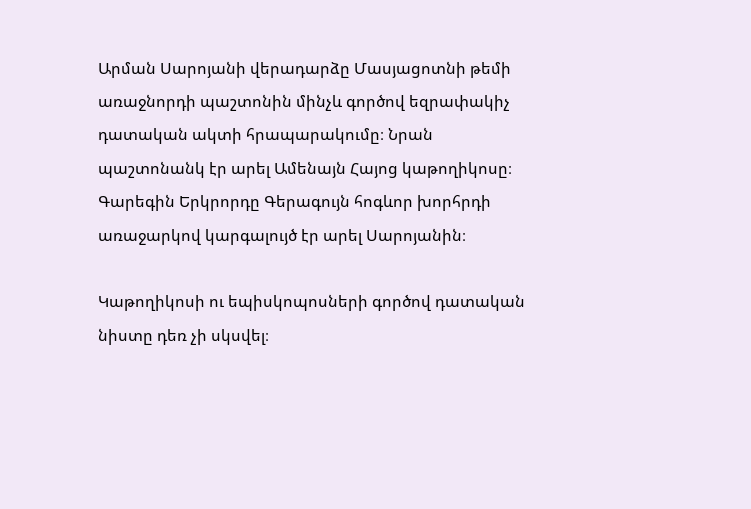Արման Սարոյանի վերադարձը Մասյացոտնի թեմի առաջնորդի պաշտոնին մինչև գործով եզրափակիչ դատական ակտի հրապարակումը։ Նրան պաշտոնանկ էր արել Ամենայն Հայոց կաթողիկոսը։ Գարեգին Երկրորդը Գերագույն հոգևոր խորհրդի առաջարկով կարգալույծ էր արել Սարոյանին։

Կաթողիկոսի ու եպիսկոպոսների գործով դատական նիստը դեռ չի սկսվել։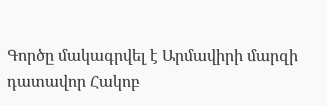Գործը մակագրվել է Արմավիրի մարզի դատավոր Հակոբ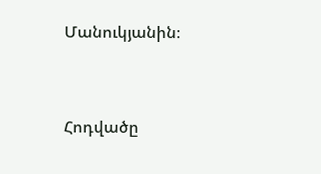Մանուկյանին։


Հոդվածը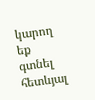կարող եք գտնել հետևյալ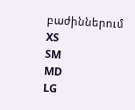բաժիններում
XS
SM
MD
LG